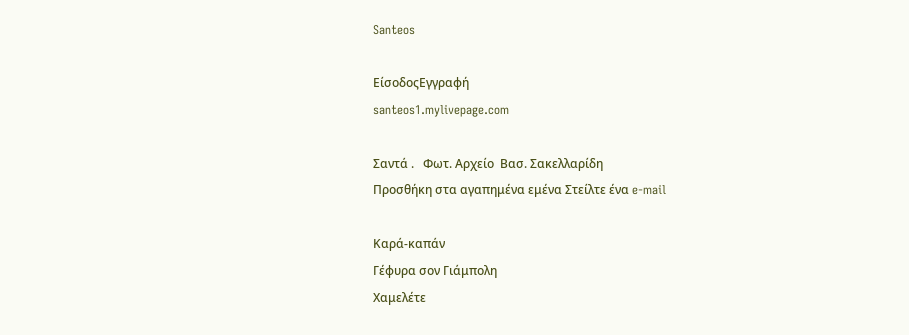Santeos

ΕίσοδοςΕγγραφή
santeos1.mylivepage.com

Σαντά .   Φωτ. Αρχείο  Βασ. Σακελλαρίδη
Προσθήκη στα αγαπημένα εμένα Στείλτε ένα e-mail

Καρά-καπάν
Γέφυρα σον Γιάμπολη
Χαμελέτε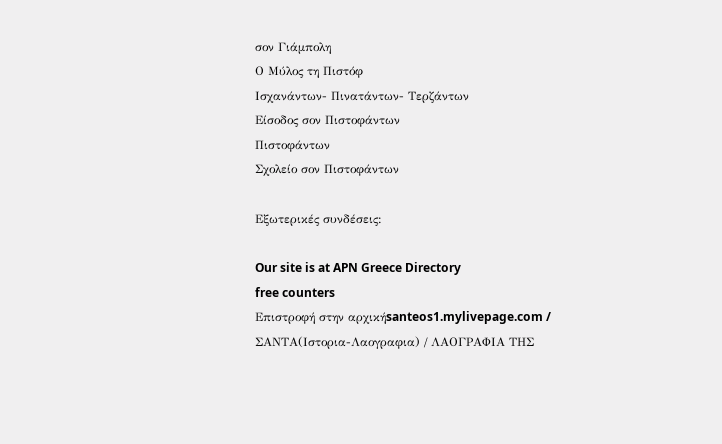σον Γιάμπολη
Ο Μύλος τη Πιστόφ
Ισχανάντων- Πινατάντων- Τερζάντων
Είσοδος σον Πιστοφάντων
Πιστοφάντων
Σχολείο σον Πιστοφάντων

Εξωτερικές συνδέσεις:

Our site is at APN Greece Directory
free counters
Επιστροφή στην αρχικήsanteos1.mylivepage.com / ΣΑΝΤΑ(Ιστορια-Λαογραφια) / ΛΑΟΓΡΑΦΙΑ ΤΗΣ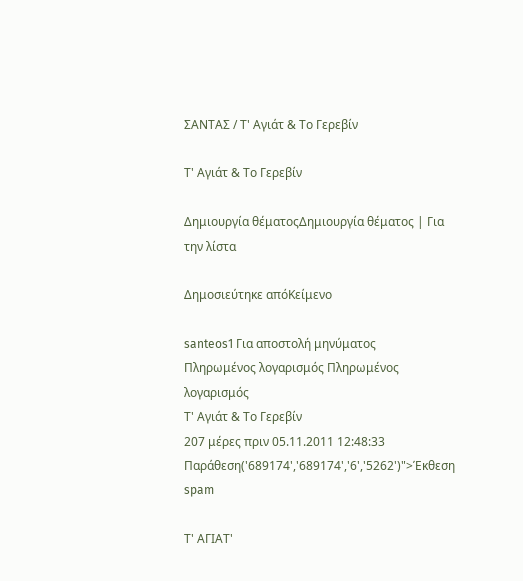ΣΑΝΤΑΣ / Τ' Αγιάτ & Το Γερεβίν

Τ' Αγιάτ & Το Γερεβίν

Δημιουργία θέματοςΔημιουργία θέματος | Για την λίστα

Δημοσιεύτηκε απόΚείμενο

santeos1 Για αποστολή μηνύματος
Πληρωμένος λογαρισμός Πληρωμένος λογαρισμός
Τ' Αγιάτ & Το Γερεβίν
207 μέρες πριν 05.11.2011 12:48:33 Παράθεση('689174','689174','6','5262')">Έκθεση spam

Τ' ΑΓΙΑΤ'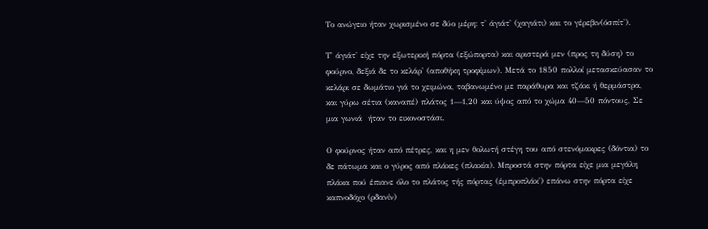Το ανώγειο ήταν χωρισμένο σε δύο μέρη: τ' άγιάτ' (χαγιάτι) και το γέρεβιν(όσπίτ').

Τ' άγιάτ' είχε την εξωτερική πόρτα (εξώπορτα) και αριστερά μεν (προς τη δύση) το φούρνο, δεξιά δε το κελάρ' (αποθήκη τροφίμων). Μετά το 1850 πολλοί μετασκεύασαν το κελάρι σε δωμάτιο γιά το χειμώνα, ταβανωμένο με παράθυρα και τζάκι ή θερμάστρα, και γύρω σέτια (καναπέ) πλάτος 1—1,20 και ύψος από το χώμα 40—50 πόντους, Σε μια γωνιά  ήταν το εικονοστάσι.

Ο φούρνος ήταν από πέτρες, και η μεν θολωτή στέγη του από στενόμακρες (δόντια) το δε πάτωμα και ο γύρος από πλάκες (πλακία). Μπροστά στην πόρτα είχε μια μεγάλη πλάκα πού έπιανε όλο το πλάτος τής πόρτας (έμπροπλάκ') επάνω στην πόρτα είχε καπνοδόχο (ρδανίν)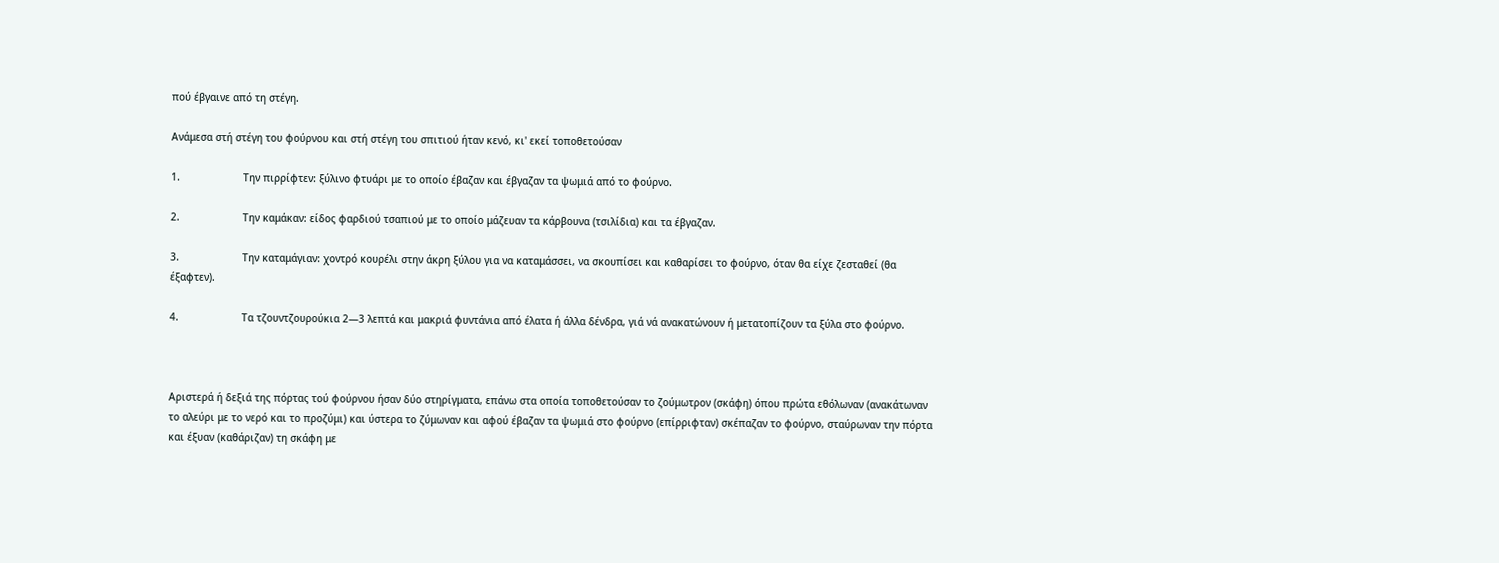πού έβγαινε από τη στέγη.

Ανάμεσα στή στέγη του φούρνου και στή στέγη του σπιτιού ήταν κενό, κι' εκεί τοποθετούσαν

1.                     Την πιρρίφτεν: ξύλινο φτυάρι με το οποίο έβαζαν και έβγαζαν τα ψωμιά από το φούρνο.

2.                     Την καμάκαν: είδος φαρδιού τσαπιού με το οποίο μάζευαν τα κάρβουνα (τσιλίδια) και τα έβγαζαν.

3.                     Την καταμάγιαν: χοντρό κουρέλι στην άκρη ξύλου για να καταμάσσει, να σκουπίσει και καθαρίσει το φούρνο, όταν θα είχε ζεσταθεί (θα έξαφτεν).

4.                     Τα τζουντζουρούκια 2—3 λεπτά και μακριά φυντάνια από έλατα ή άλλα δένδρα, γιά νά ανακατώνουν ή μετατοπίζουν τα ξύλα στο φούρνο.



Αριστερά ή δεξιά της πόρτας τού φούρνου ήσαν δύο στηρίγματα, επάνω στα οποία τοποθετούσαν το ζούμωτρον (σκάφη) όπου πρώτα εθόλωναν (ανακάτωναν το αλεύρι με το νερό και το προζύμι) και ύστερα το ζύμωναν και αφού έβαζαν τα ψωμιά στο φούρνο (επίρριφταν) σκέπαζαν το φούρνο, σταύρωναν την πόρτα και έξυαν (καθάριζαν) τη σκάφη με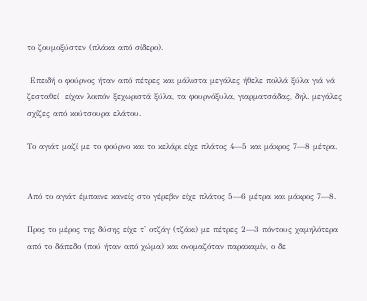το ζουμοξύστεν (πλάκα από σίδερο).

 Επειδή ο φούρνος ήταν από πέτρες και μάλιστα μεγάλες ήθελε πολλά ξύλα γιά νά ζεσταθεί  είχαν λοιπόν ξεχωριστά ξύλα, τα φουρνόξυλα, γιαρματσάδας, δηλ. μεγάλες σχίζες από κούτσουρα ελάτου.

Το αγιάτ μαζί με το φούρνο και το κελάρι είχε πλάτος 4—5 και μάκρος 7—8 μέτρα.


Aπό το αγιάτ έμπαινε κανείς στο γέρεβιν είχε πλάτος 5—6 μέτρα και μάκρος 7—8.

Προς το μέρος της δύσης είχε τ' οτζάγ (τζάκι) με πέτρες 2—3 πόντους χαμηλότερα από το δάπεδο (πού ήταν από χώμα) και ονομαζόταν παρακαμίν, ο δε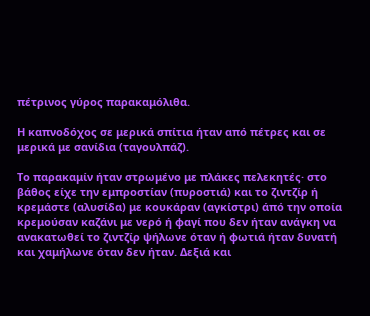πέτρινος γύρος παρακαμόλιθα.

Η καπνοδόχος σε μερικά σπίτια ήταν από πέτρες και σε μερικά με σανίδια (ταγουλπάζ).

Το παρακαμίν ήταν στρωμένο με πλάκες πελεκητές· στο βάθος είχε την εμπροστίαν (πυροστιά) και το ζιντζίρ ή κρεμάστε (αλυσίδα) με κουκάραν (αγκίστρι) άπό την οποία  κρεμούσαν καζάνι με νερό ή φαγί που δεν ήταν ανάγκη να ανακατωθεί το ζιντζίρ ψήλωνε όταν ή φωτιά ήταν δυνατή και χαμήλωνε όταν δεν ήταν. Δεξιά και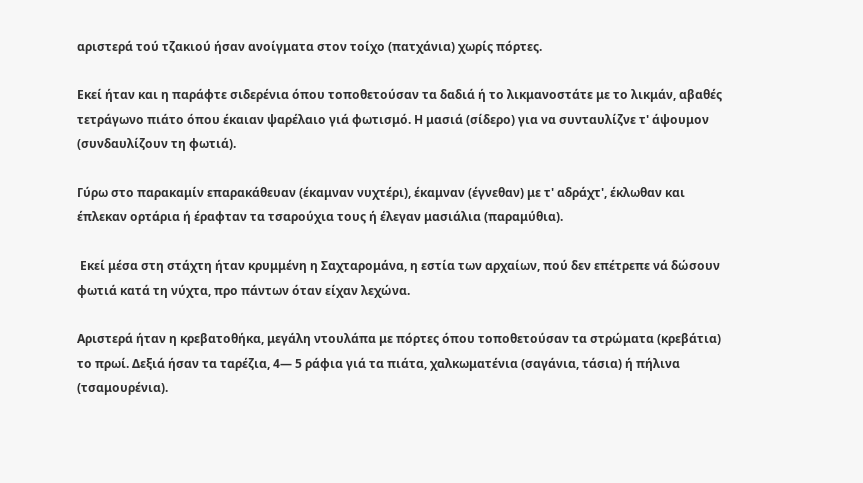αριστερά τού τζακιού ήσαν ανοίγματα στον τοίχο (πατχάνια) χωρίς πόρτες.

Εκεί ήταν και η παράφτε σιδερένια όπου τοποθετούσαν τα δαδιά ή το λικμανοστάτε με το λικμάν, αβαθές τετράγωνο πιάτο όπου έκαιαν ψαρέλαιο γιά φωτισμό. Η μασιά (σίδερο) για να συνταυλίζνε τ' άψουμον (συνδαυλίζουν τη φωτιά).

Γύρω στο παρακαμίν επαρακάθευαν (έκαμναν νυχτέρι), έκαμναν (έγνεθαν) με τ' αδράχτ', έκλωθαν και έπλεκαν ορτάρια ή έραφταν τα τσαρούχια τους ή έλεγαν μασιάλια (παραμύθια).

 Εκεί μέσα στη στάχτη ήταν κρυμμένη η Σαχταρομάνα, η εστία των αρχαίων, πού δεν επέτρεπε νά δώσουν φωτιά κατά τη νύχτα, προ πάντων όταν είχαν λεχώνα.

Αριστερά ήταν η κρεβατοθήκα, μεγάλη ντουλάπα με πόρτες όπου τοποθετούσαν τα στρώματα (κρεβάτια) το πρωί. Δεξιά ήσαν τα ταρέζια, 4— 5 ράφια γιά τα πιάτα, χαλκωματένια (σαγάνια, τάσια) ή πήλινα (τσαμουρένια).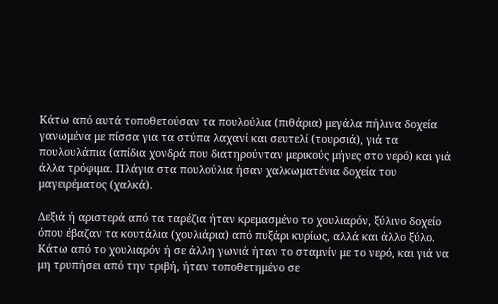Κάτω από αυτά τοποθετούσαν τα πουλούλια (πιθάρια) μεγάλα πήλινα δοχεία γανωμένα με πίσσα για τα στύπα λαχανί και σευτελί (τουρσιά), γιά τα πουλουλάπια (απίδια χονδρά που διατηρούνταν μερικούς μήνες στο νερό) και γιά άλλα τρόφιμα. Πλάγια στα πουλούλια ήσαν χαλκωματένια δοχεία του μαγειρέματος (χαλκά).

Δεξιά ή αριστερά από τα ταρέζια ήταν κρεμασμένο το χουλιαρόν, ξύλινο δοχείο όπου έβαζαν τα κουτάλια (χουλιάρια) από πυξάρι κυρίως, αλλά και άλλο ξύλο. Κάτω από το χουλιαρόν ή σε άλλη γωνιά ήταν το σταμνίν με το νερό, και γιά να μη τρυπήσει από την τριβή, ήταν τοποθετημένο σε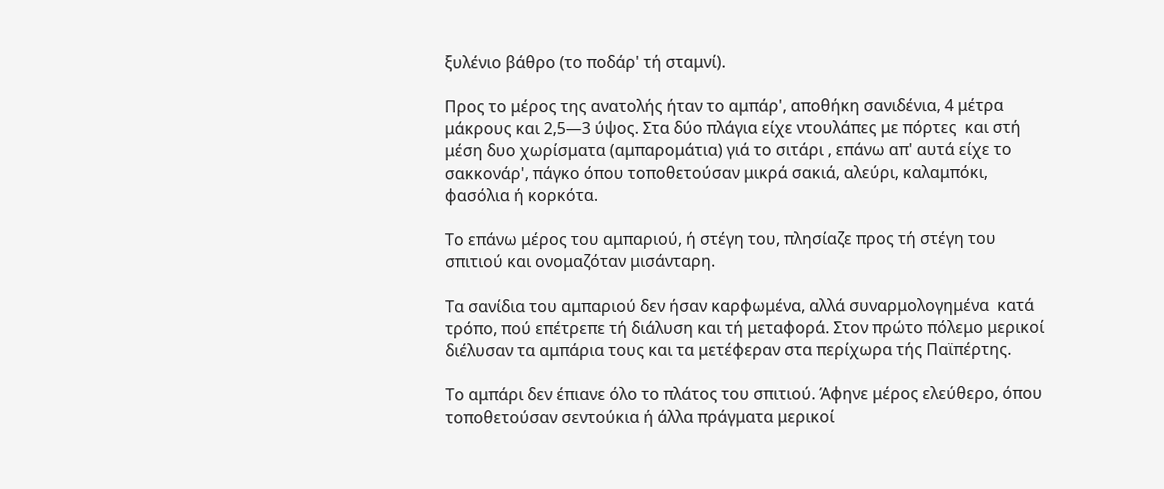ξυλένιο βάθρο (το ποδάρ' τή σταμνί).

Προς το μέρος της ανατολής ήταν το αμπάρ', αποθήκη σανιδένια, 4 μέτρα μάκρους και 2,5—3 ύψος. Στα δύο πλάγια είχε ντουλάπες με πόρτες  και στή μέση δυο χωρίσματα (αμπαρομάτια) γιά το σιτάρι , επάνω απ' αυτά είχε το σακκονάρ', πάγκο όπου τοποθετούσαν μικρά σακιά, αλεύρι, καλαμπόκι, φασόλια ή κορκότα.

Το επάνω μέρος του αμπαριού, ή στέγη του, πλησίαζε προς τή στέγη του σπιτιού και ονομαζόταν μισάνταρη.

Τα σανίδια του αμπαριού δεν ήσαν καρφωμένα, αλλά συναρμολογημένα  κατά τρόπο, πού επέτρεπε τή διάλυση και τή μεταφορά. Στον πρώτο πόλεμο μερικοί διέλυσαν τα αμπάρια τους και τα μετέφεραν στα περίχωρα τής Παϊπέρτης.

Το αμπάρι δεν έπιανε όλο το πλάτος του σπιτιού. Άφηνε μέρος ελεύθερο, όπου τοποθετούσαν σεντούκια ή άλλα πράγματα μερικοί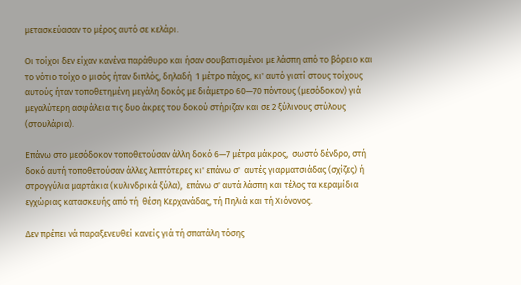μετασκεύασαν το μέρος αυτό σε κελάρι.

Οι τοίχοι δεν είχαν κανένα παράθυρο και ήσαν σουβατισμένοι με λάσπη από το βόρειο και το νότιο τοίχο ο μισός ήταν διπλός, δηλαδή  1 μέτρο πάχος, κι' αυτό γιατί στους τοίχους αυτούς ήταν τοποθετημένη μεγάλη δοκός με διάμετρο 60—70 πόντους (μεσόδοκον) γιά μεγαλύτερη ασφάλεια τις δυο άκρες του δοκού στήριζαν και σε 2 ξύλινους στύλους (στουλάρια).

Επάνω στο μεσόδοκον τοποθετούσαν άλλη δοκό 6—7 μέτρα μάκρος,  σωστό δένδρο, στή δοκό αυτή τοποθετούσαν άλλες λεπτότερες κι' επάνω σ'  αυτές γιαρματσιάδας (σχίζες) ή στρογγύλια μαρτάκια (κυλινδρικά ξύλα),  επάνω σ' αυτά λάσπη και τέλος τα κεραμίδια εγχώριας κατασκευής από τή  θέση Κερχανάδας, τή Πηλιά και τή Χιόνονος.

Δεν πρέπει νά παραξενευθεί κανείς γιά τή σπατάλη τόσης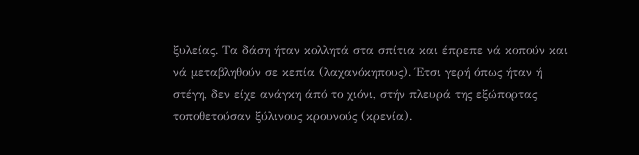ξυλείας. Τα δάση ήταν κολλητά στα σπίτια και έπρεπε νά κοπούν και νά μεταβληθούν σε κεπία (λαχανόκηπους). Έτσι γερή όπως ήταν ή στέγη, δεν είχε ανάγκη άπό το χιόνι, στήν πλευρά της εξώπορτας τοποθετούσαν ξύλινους κρουνούς (κρενία).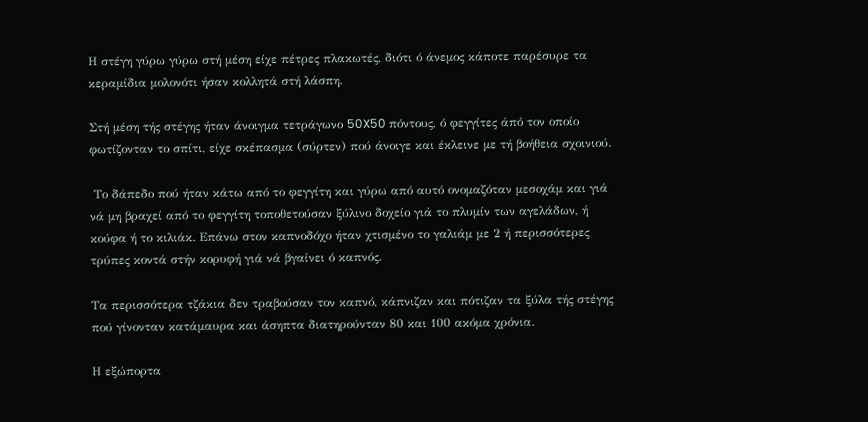Η στέγη γύρω γύρω στή μέση είχε πέτρες πλακωτές, διότι ό άνεμος κάποτε παρέσυρε τα κεραμίδια μολονότι ήσαν κολλητά στή λάσπη.

Στή μέση τής στέγης ήταν άνοιγμα τετράγωνο 50X50 πόντους, ό φεγγίτες άπό τον οποίο φωτίζονταν το σπίτι, είχε σκέπασμα (σύρτεν) πού άνοιγε και έκλεινε με τή βοήθεια σχοινιού.

 Το δάπεδο πού ήταν κάτω από το φεγγίτη και γύρω από αυτό ονομαζόταν μεσοχάμ και γιά νά μη βραχεί από το φεγγίτη τοποθετούσαν ξύλινο δοχείο γιά το πλυμίν των αγελάδων, ή κούφα ή το κιλιάκ. Επάνω στον καπνοδόχο ήταν χτισμένο το γαλιάμ με 2 ή περισσότερες τρύπες κοντά στήν κορυφή γιά νά βγαίνει ό καπνός.

Τα περισσότερα τζάκια δεν τραβούσαν τον καπνό, κάπνιζαν και πότιζαν τα ξύλα τής στέγης πού γίνονταν κατάμαυρα και άσηπτα διατηρούνταν 80 και 100 ακόμα χρόνια.

Η εξώπορτα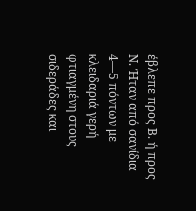έβλεπε προς Β. ή προς Ν. Ήταν από σανίδια 4—5 πόντων με κλειδαριά γερή φτιαγμένη στους σιδεράδες και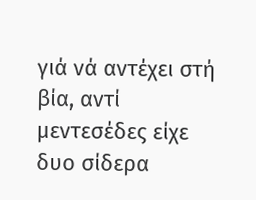γιά νά αντέχει στή βία, αντί μεντεσέδες είχε δυο σίδερα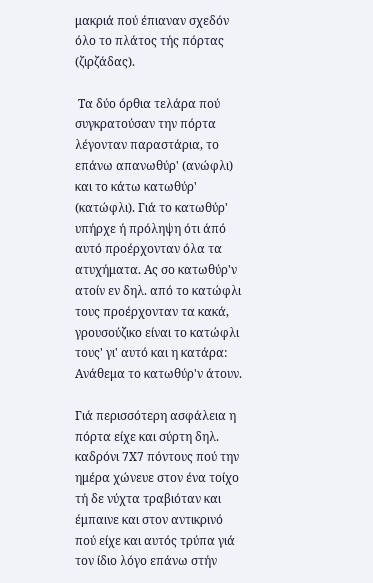μακριά πού έπιαναν σχεδόν όλο το πλάτος τής πόρτας (ζιρζάδας).

 Τα δύο όρθια τελάρα πού συγκρατούσαν την πόρτα λέγονταν παραστάρια, το επάνω απανωθύρ' (ανώφλι) και το κάτω κατωθύρ' (κατώφλι). Γιά το κατωθύρ' υπήρχε ή πρόληψη ότι άπό αυτό προέρχονταν όλα τα ατυχήματα. Ας σο κατωθύρ'ν ατοίν εν δηλ. από το κατώφλι τους προέρχονταν τα κακά, γρουσούζικο είναι το κατώφλι τους' γι' αυτό και η κατάρα: Ανάθεμα το κατωθύρ'ν άτουν.

Γιά περισσότερη ασφάλεια η πόρτα είχε και σύρτη δηλ. καδρόνι 7X7 πόντους πού την ημέρα χώνευε στον ένα τοίχο τή δε νύχτα τραβιόταν και έμπαινε και στον αντικρινό πού είχε και αυτός τρύπα γιά τον ίδιο λόγο επάνω στήν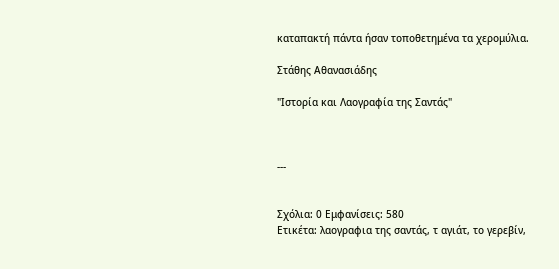καταπακτή πάντα ήσαν τοποθετημένα τα χερομύλια.

Στάθης Αθανασιάδης

"Ιστορία και Λαογραφία της Σαντάς"



---


Σχόλια: 0 Εμφανίσεις: 580
Ετικέτα: λαογραφια της σαντάς, τ αγιάτ, το γερεβίν,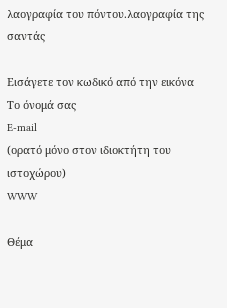λαογραφία του πόντου.λαογραφία της σαντάς

Εισάγετε τον κωδικό από την εικόνα
Το όνομά σας
E-mail
(ορατό μόνο στον ιδιοκτήτη του ιστοχώρου)
WWW

Θέμα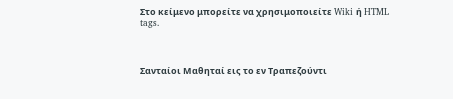Στο κείμενο μπορείτε να χρησιμοποιείτε Wiki ή HTML tags.



Σανταίοι Μαθηταί εις το εν Τραπεζούντι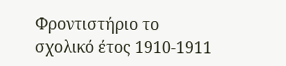Φροντιστήριο το σχολικό έτος 1910-1911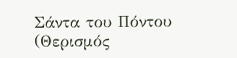Σάντα του Πόντου (Θερισμός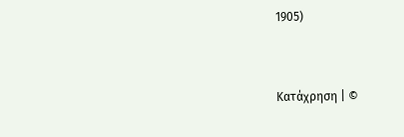1905)


Κατάχρηση | ©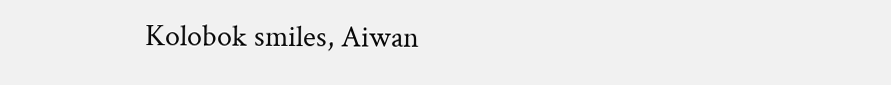Kolobok smiles, Aiwan